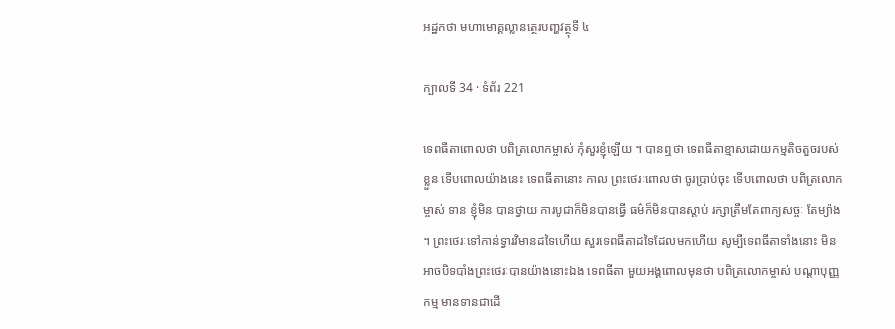អដ្ឋកថា មហាមោគ្គល្លានត្ថេរបញ្ហវត្ថុទី ៤

ក្បាលទី 34 · ទំព័រ 221

ទេពធីតាពោលថា បពិត្រលោកម្ចាស់ កុំសួរខ្ញុំឡើយ ។ បានឮថា ទេពធីតាខ្មាសដោយកម្មតិចតួចរបស់ខ្លួន ទើបពោលយ៉ាងនេះ ទេពធីតានោះ កាល ព្រះថេរៈពោលថា ចូរប្រាប់ចុះ ទើបពោលថា បពិត្រលោកម្ចាស់ ទាន ខ្ញុំមិន បានថ្វាយ ការបូជាក៏មិនបានធ្វើ ធម៌ក៏មិនបានស្តាប់ រក្សាត្រឹមតែពាក្យសច្ចៈ តែម្យ៉ាង ។ ព្រះថេរៈទៅកាន់ទ្វារវិមានដទៃហើយ សួរទេពធីតាដទៃដែលមកហើយ សូម្បីទេពធីតាទាំងនោះ មិនអាចបិទបាំងព្រះថេរៈបានយ៉ាងនោះឯង ទេពធីតា មួយអង្គពោលមុនថា បពិត្រលោកម្ចាស់ បណ្តាបុញ្ញកម្ម មានទានជាដើ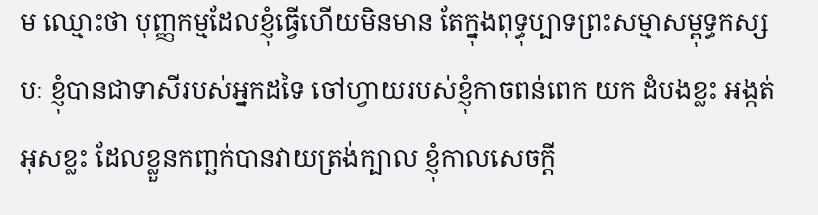ម ឈ្មោះថា បុញ្ញកម្មដែលខ្ញុំធ្វើហើយមិនមាន តែក្នុងពុទ្ធុប្បាទព្រះសម្មាសម្ពុទ្ធកស្សបៈ ខ្ញុំបានជាទាសីរបស់អ្នកដទៃ ចៅហ្វាយរបស់ខ្ញុំកាចពន់ពេក យក ដំបងខ្លះ អង្កត់អុសខ្លះ ដែលខ្លួនកញ្ឆក់បានវាយត្រង់ក្បាល ខ្ញុំកាលសេចក្តី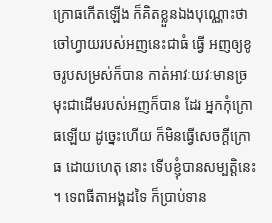ក្រោធកើតឡើង ក៏គិតខ្លួនឯងបុណ្ណោះថា ចៅហ្វាយរបស់អញនេះជាធំ ធ្វើ អញឲ្យខូចរូបសម្រស់ក៏បាន កាត់អាវៈយវៈមានច្រមុះជាដើមរបស់អញក៏បាន ដែរ អ្នកកុំក្រោធឡើយ ដូច្នេះហើយ ក៏មិនធ្វើសេចក្តីក្រោធ ដោយហេតុ នោះ ទើបខ្ញុំបានសម្បត្តិនេះ ។ ទេពធីតាអង្គដទៃ ក៏ប្រាប់ទាន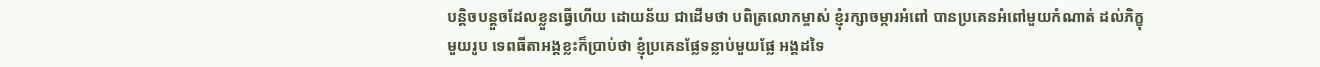បន្តិចបន្តួចដែលខ្លួនធ្វើហើយ ដោយន័យ ជាដើមថា បពិត្រលោកម្ចាស់ ខ្ញុំរក្សាចម្ការអំពៅ បានប្រគេនអំពៅមួយកំណាត់ ដល់ភិក្ខុមួយរូប ទេពធីតាអង្គខ្លះក៏ប្រាប់ថា ខ្ញុំប្រគេនផ្លែទន្លាប់មួយផ្លែ អង្គដទៃ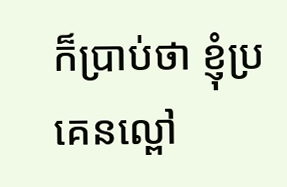ក៏ប្រាប់ថា ខ្ញុំប្រគេនល្ពៅ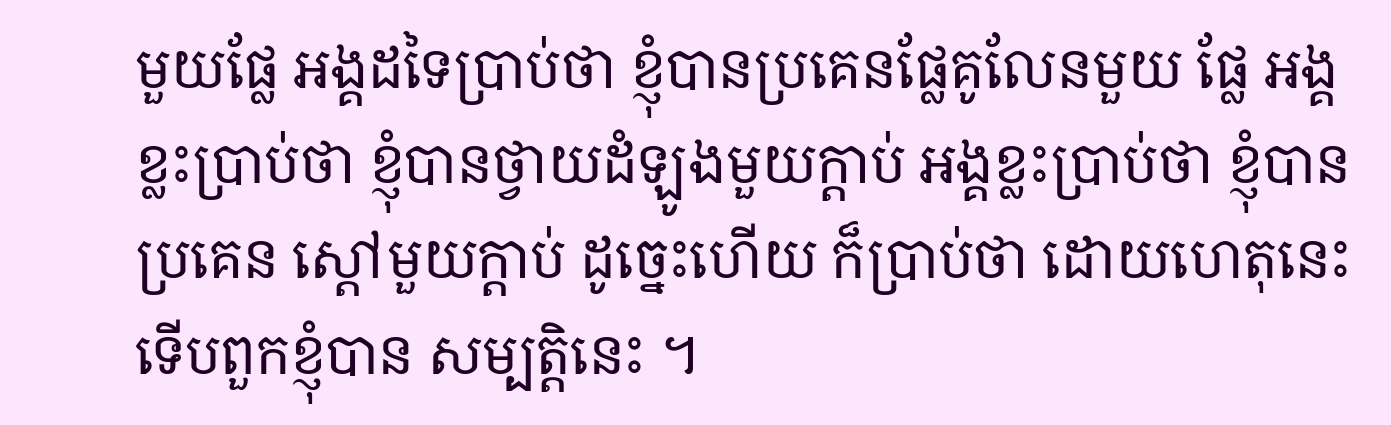មួយផ្លែ អង្គដទៃប្រាប់ថា ខ្ញុំបានប្រគេនផ្លែគូលែនមួយ ផ្លែ អង្គខ្លះប្រាប់ថា ខ្ញុំបានថ្វាយដំឡូងមួយក្តាប់ អង្គខ្លះប្រាប់ថា ខ្ញុំបានប្រគេន ស្តៅមួយក្តាប់ ដូច្នេះហើយ ក៏ប្រាប់ថា ដោយហេតុនេះ ទើបពួកខ្ញុំបាន សម្បត្តិនេះ ។